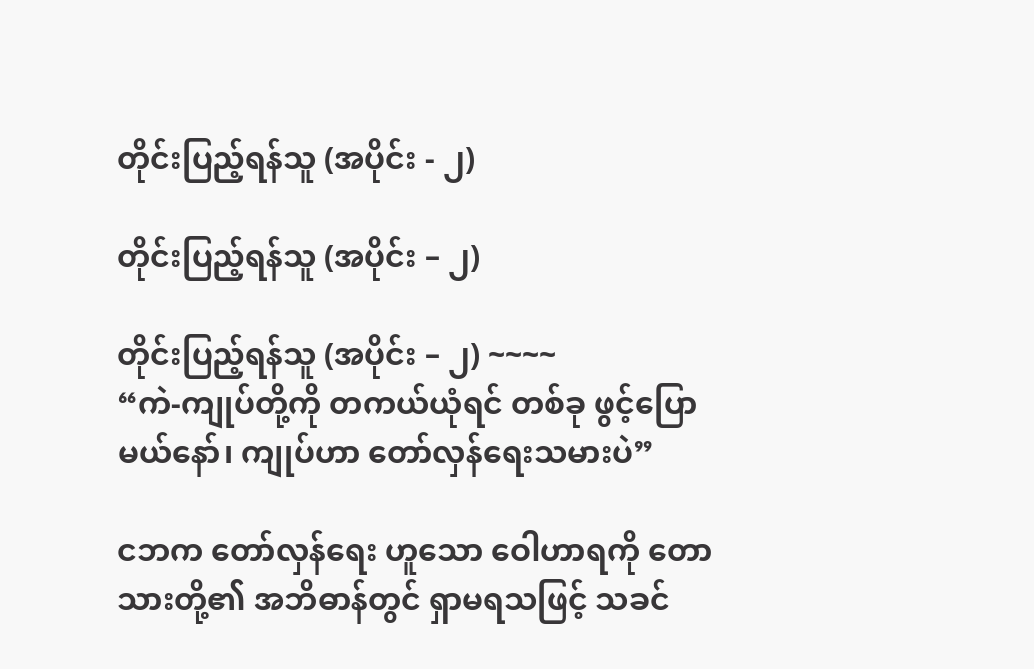တိုင်းပြည့်ရန်သူ (အပိုင်း - ၂)

တိုင်းပြည့်ရန်သူ (အပိုင်း – ၂)

တိုင်းပြည့်ရန်သူ (အပိုင်း – ၂) ~~~~
“ကဲ-ကျုပ်တို့ကို တကယ်ယုံရင် တစ်ခု ဖွင့်ပြောမယ်နော်၊ ကျုပ်ဟာ တော်လှန်ရေးသမားပဲ”

ငဘက တော်လှန်ရေး ဟူသော ဝေါဟာရကို တောသားတို့၏ အဘိဓာန်တွင် ရှာမရသဖြင့် သခင်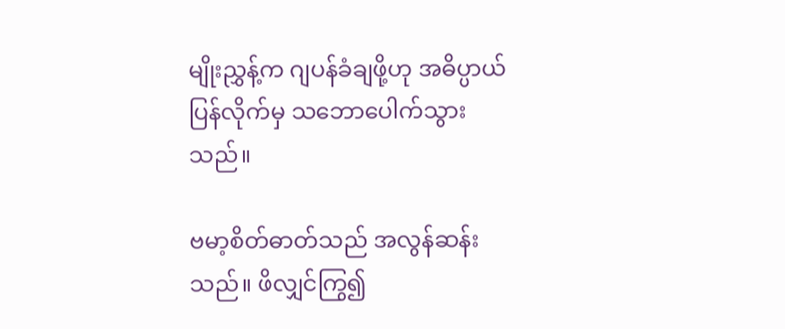မျိုးညွှန့်က ဂျပန်ခံချဖို့ဟု အဓိပ္ပာယ်ပြန်လိုက်မှ သဘောပေါက်သွားသည်။

ဗမာ့စိတ်ဓာတ်သည် အလွန်ဆန်းသည်။ ဖိလျှင်ကြွ၍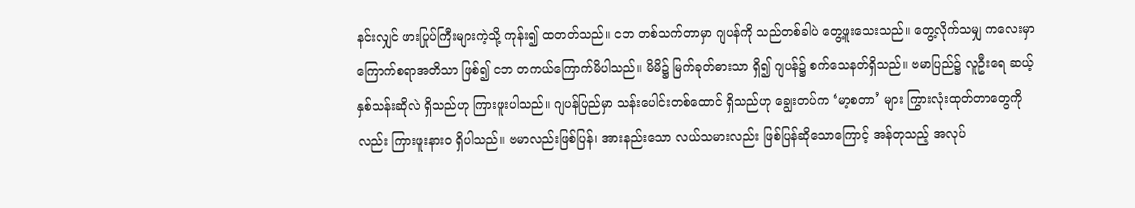နင်းလျှင် ဖားပြုပ်ကြီးများကဲ့သို့ ကုန်း၍ ထတတ်သည်။ ငဘ တစ်သက်တာမှာ ဂျပန်ကို သည်တစ်ခါပဲ တွေ့ဖူးသေးသည်။ တွေ့လိုက်သမျှ ကလေးမှာ ကြောက်စရာအတိသာ ဖြစ်၍ ငဘ တကယ်ကြောက်မိပါသည်။ မိမိ၌ မြက်ခုတ်ဓားသာ ရှိ၍ ဂျပန်၌ စက်သေနတ်ရှိသည်။ ဗမာပြည်၌ လူဦးရေ ဆယ့်နှစ်သန်းဆိုလဲ ရှိသည်ဟု ကြားဖူးပါသည်။ ဂျပန်ပြည်မှာ သန်းပေါင်းတစ်ထောင် ရှိသည်ဟု ချွေးတပ်က ‘မာ့စတာ’ များ ကြွားလုံးထုတ်တာတွေကိုလည်း ကြားဖူးနားဝ ရှိပါသည်။ ဗမာလည်းဖြစ်ပြန်၊ အားနည်းသော လယ်သမားလည်း ဖြစ်ပြန်ဆိုသောကြောင့် အန်တုသည့် အလုပ်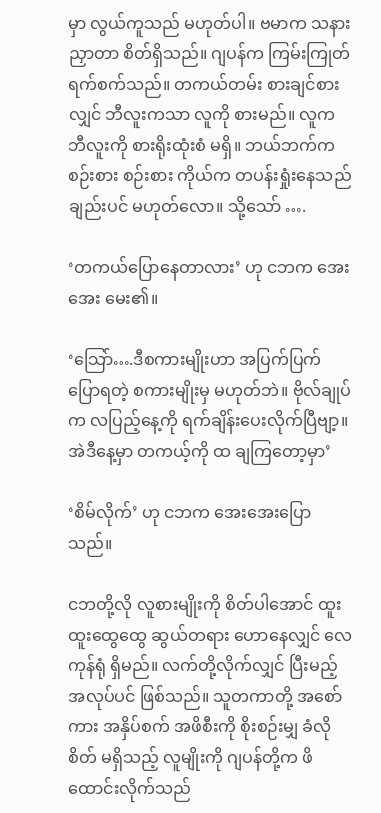မှာ လွယ်ကူသည် မဟုတ်ပါ။ ဗမာက သနားညှာတာ စိတ်ရှိသည်။ ဂျပန်က ကြမ်းကြုတ်ရက်စက်သည်။ တကယ်တမ်း စားချင်စားလျှင် ဘီလူးကသာ လူကို စားမည်။ လူက ဘီလူးကို စားရိုးထုံးစံ မရှိ။ ဘယ်ဘက်က စဉ်းစား စဉ်းစား ကိုယ်က တပန်းရှုံးနေသည်ချည်းပင် မဟုတ်လော။ သို့သော် ….

‘တကယ်ပြောနေတာလား’ ဟု ငဘက အေးအေး မေး၏။

‘သြော်….ဒီစကားမျိုးဟာ အပြက်ပြက် ပြောရတဲ့ စကားမျိုးမှ မဟုတ်ဘဲ။ ဗိုလ်ချုပ်က လပြည့်နေ့ကို ရက်ချိန်းပေးလိုက်ပြီဗျာ့။ အဲဒီနေ့မှာ တကယ့်ကို ထ ချကြတော့မှာ’

‘စိမ်လိုက်’ ဟု ငဘက အေးအေးပြောသည်။

ငဘတို့လို လူစားမျိုးကို စိတ်ပါအောင် ထူးထူးထွေထွေ ဆွယ်တရား ဟောနေလျှင် လေကုန်ရုံ ရှိမည်။ လက်တို့လိုက်လျှင် ပြီးမည့်အလုပ်ပင် ဖြစ်သည်။ သူတကာတို့ အစော်ကား အနှိပ်စက် အဖိစီးကို စိုးစဉ်းမျှ ခံလိုစိတ် မရှိသည့် လူမျိုးကို ဂျပန်တို့က ဖိထောင်းလိုက်သည်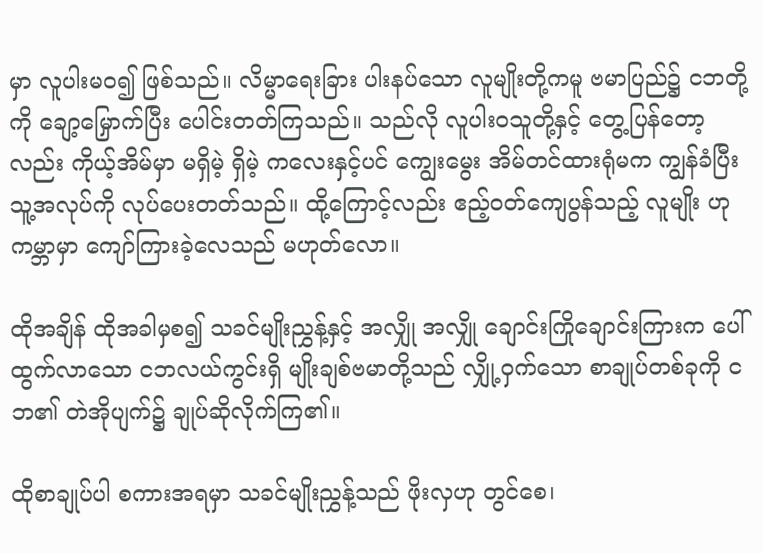မှာ လူပါးမဝ၍ ဖြစ်သည်။ လိမ္မာရေးခြား ပါးနပ်သော လူမျိုးတို့ကမူ ဗမာပြည်၌ ငဘတို့ကို ချော့မြှောက်ပြီး ပေါင်းတတ်ကြသည်။ သည်လို လူပါးဝသူတို့နှင့် တွေ့ပြန်တော့လည်း ကိုယ့်အိမ်မှာ မရှိမဲ့ ရှိမဲ့ ကလေးနှင့်ပင် ကျွေးမွေး အိမ်တင်ထားရုံမက ကျွန်ခံပြီး သူ့အလုပ်ကို လုပ်ပေးတတ်သည်။ ထို့ကြောင့်လည်း ဧည့်ဝတ်ကျေပွန်သည့် လူမျိုး ဟု ကမ္ဘာမှာ ကျော်ကြားခဲ့လေသည် မဟုတ်လော။

ထိုအချိန် ထိုအခါမှစ၍ သခင်မျိုးညွှန့်နှင့် အလျှို အလျှို ချောင်းကြိုချောင်းကြားက ပေါ်ထွက်လာသော ငဘလယ်ကွင်းရှိ မျိုးချစ်ဗမာတို့သည် လျှို့ဝှက်သော စာချုပ်တစ်ခုကို ငဘ၏ တဲအိုပျက်၌ ချုပ်ဆိုလိုက်ကြ၏။

ထိုစာချုပ်ပါ စကားအရမှာ သခင်မျိုးညွှန့်သည် ဖိုးလှဟု တွင်စေ၊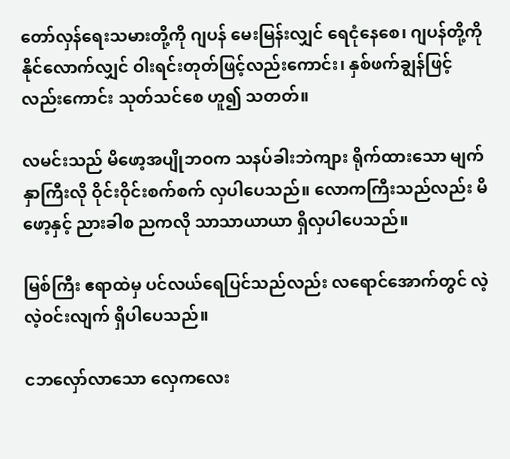တော်လှန်ရေးသမားတို့ကို ဂျပန် မေးမြန်းလျှင် ရေငုံနေစေ၊ ဂျပန်တို့ကို နိုင်လောက်လျှင် ဝါးရင်းတုတ်ဖြင့်လည်းကောင်း၊ နှစ်ဖက်ချွန်ဖြင့်လည်းကောင်း သုတ်သင်စေ ဟူ၍ သတတ်။

လမင်းသည် မိဖော့အပျိုဘဝက သနပ်ခါးဘဲကျား ရိုက်ထားသော မျက်နှာကြီးလို ဝိုင်းဝိုင်းစက်စက် လှပါပေသည်။ လောကကြီးသည်လည်း မိဖော့နှင့် ညားခါစ ညကလို သာသာယာယာ ရှိလှပါပေသည်။

မြစ်ကြီး ဧရာထဲမှ ပင်လယ်ရေပြင်သည်လည်း လရောင်အောက်တွင် လဲ့လဲ့ဝင်းလျက် ရှိပါပေသည်။

ငဘလှော်လာသော လှေကလေး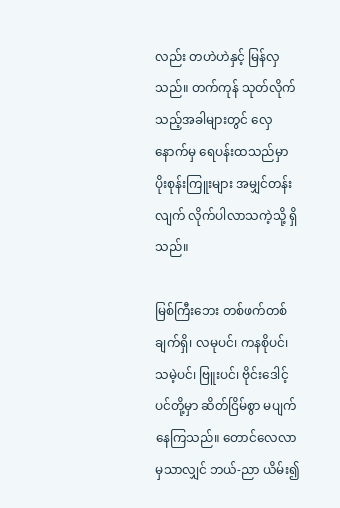လည်း တဟဲဟဲနှင့် မြန်လှသည်။ တက်ကုန် သုတ်လိုက်သည့်အခါများတွင် လှေနောက်မှ ရေပန်းထသည်မှာ ပိုးစုန်းကြူးများ အမျှင်တန်းလျက် လိုက်ပါလာသကဲ့သို့ ရှိသည်။

မြစ်ကြီးဘေး တစ်ဖက်တစ်ချက်ရှိ၊ လမုပင်၊ ကနစိုပင်၊ သမဲ့ပင်၊ ဗြူးပင်၊ ဗိုင်းဒေါင့်ပင်တို့မှာ ဆိတ်ငြိမ်စွာ မပျက်နေကြသည်။ တောင်လေလာမှသာလျှင် ဘယ်-ညာ ယိမ်း၍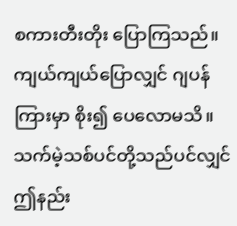စကားတီးတိုး ပြောကြသည်။ ကျယ်ကျယ်ပြောလျှင် ဂျပန်ကြားမှာ စိုး၍ ပေလောမသိ။ သက်မဲ့သစ်ပင်တို့သည်ပင်လျှင် ဤနည်း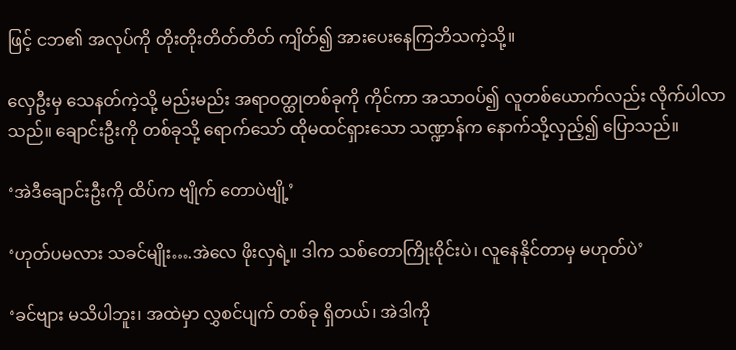ဖြင့် ငဘ၏ အလုပ်ကို တိုးတိုးတိတ်တိတ် ကျိတ်၍ အားပေးနေကြဘိသကဲ့သို့။

လှေဦးမှ သေနတ်ကဲ့သို့ မည်းမည်း အရာဝတ္ထုတစ်ခုကို ကိုင်ကာ အသာဝပ်၍ လူတစ်ယောက်လည်း လိုက်ပါလာသည်။ ချောင်းဦးကို တစ်ခုသို့ ရောက်သော် ထိုမထင်ရှားသော သဏ္ဍာန်က နောက်သို့လှည့်၍ ပြောသည်။

‘အဲဒီချောင်းဦးကို ထိပ်က ဗျိုက် တောပဲဗျို့’

‘ဟုတ်ပမလား သခင်မျိုး….အဲလေ ဖိုးလှရဲ့။ ဒါက သစ်တောကြိုးဝိုင်းပဲ၊ လူနေနိုင်တာမှ မဟုတ်ပဲ’

‘ခင်ဗျား မသိပါဘူး၊ အထဲမှာ လွှစင်ပျက် တစ်ခု ရှိတယ်၊ အဲဒါကို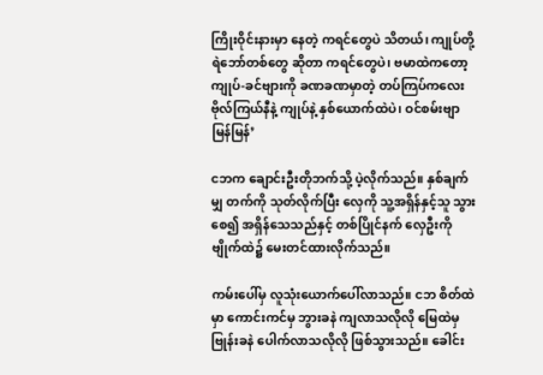ကြိုးဝိုင်းနားမှာ နေတဲ့ ကရင်တွေပဲ သိတယ်၊ ကျုပ်တို့ ရဲဘော်တစ်တွေ ဆိုတာ ကရင်တွေပဲ၊ ဗမာထဲကတော့ ကျုပ်-ခင်ဗျားကို ခဏခဏမှာတဲ့ တပ်ကြပ်ကလေး ဗိုလ်ကြယ်နီနဲ့ ကျုပ်နဲ့ နှစ်ယောက်ထဲပဲ၊ ဝင်စမ်းဗျာ မြန်မြန်’

ငဘက ချောင်းဦးတိုဘက်သို့ ပဲ့လိုက်သည်။ နှစ်ချက်မျှ တက်ကို သုတ်လိုက်ပြီး လှေကို သူ့အရှိန်နှင့်သူ သွားစေ၍ အရှိန်သေသည်နှင့် တစ်ပြိုင်နက် လှေဦးကို ဗျိုက်ထဲ၌ မေးတင်ထားလိုက်သည်။

ကမ်းပေါ်မှ လူသုံးယောက်ပေါ်လာသည်။ ငဘ စိတ်ထဲမှာ ကောင်းကင်မှ ဘွားခနဲ ကျလာသလိုလို မြေထဲမှ ဗြုန်းခနဲ ပေါက်လာသလိုလို ဖြစ်သွားသည်။ ခေါင်း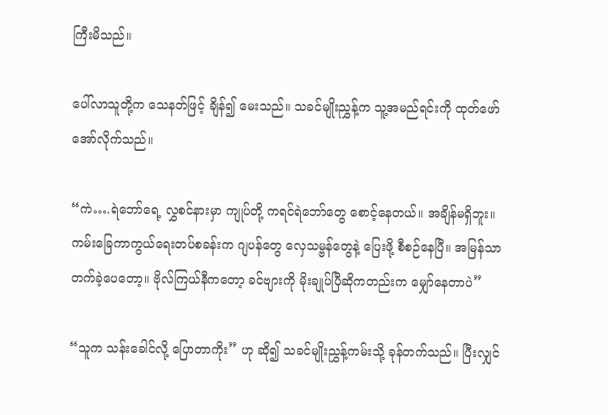ကြီးမိသည်။

ပေါ်လာသူတို့က သေနတ်ဖြင့် ချိန်၍ မေးသည်။ သခင်မျိုးညွှန့်က သူ့အမည်ရင်းကို ထုတ်ဖော်အော်လိုက်သည်။

“ကဲ….ရဲဘော်ရေ့ လွှစင်နားမှာ ကျုပ်တို့ ကရင်ရဲဘော်တွေ စောင့်နေတယ်။ အချိန်မရှိဘူး။ ကမ်းခြေကာကွယ်ရေးတပ်စခန်းက ဂျပန်တွေ လှေသမ္ဗန်တွေနဲ့ ပြေးဖို့ စီစဉ်နေပြီ။ အမြန်သာ တက်ခဲ့ပေတော့။ ဗိုလ်ကြယ်နီကတော့ ခင်ဗျားကို မိုးချုပ်ပြီဆိုကတည်းက မျှော်နေတာပဲ”

“သူက သန်းခေါင်လို့ ပြောတာကိုး” ဟု ဆို၍ သခင်မျိုးညွှန့်ကမ်းသို့ ခုန်တက်သည်။ ပြီးလျှင်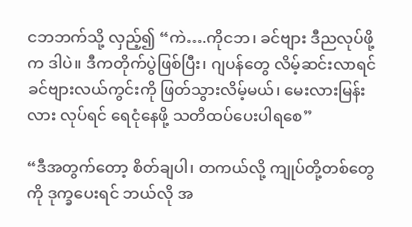ငဘဘက်သို့ လှည့်၍ “ကဲ….ကိုငဘ၊ ခင်ဗျား ဒီညလုပ်ဖို့က ဒါပဲ။ ဒီကတိုက်ပွဲဖြစ်ပြီး၊ ဂျပန်တွေ လိမ့်ဆင်းလာရင် ခင်ဗျားလယ်ကွင်းကို ဖြတ်သွားလိမ့်မယ်၊ မေးလားမြန်းလား လုပ်ရင် ရေငုံနေဖို့ သတိထပ်ပေးပါရစေ”

“ဒီအတွက်တော့ စိတ်ချပါ၊ တကယ်လို့ ကျုပ်တို့တစ်တွေကို ဒုက္ခပေးရင် ဘယ်လို အ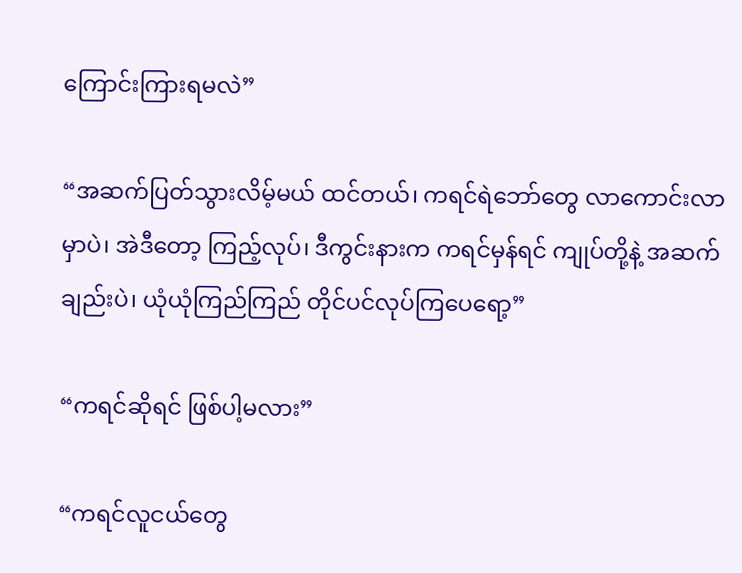ကြောင်းကြားရမလဲ”

“အဆက်ပြတ်သွားလိမ့်မယ် ထင်တယ်၊ ကရင်ရဲဘော်တွေ လာကောင်းလာမှာပဲ၊ အဲဒီတော့ ကြည့်လုပ်၊ ဒီကွင်းနားက ကရင်မှန်ရင် ကျုပ်တို့နဲ့ အဆက်ချည်းပဲ၊ ယုံယုံကြည်ကြည် တိုင်ပင်လုပ်ကြပေရော့”

“ကရင်ဆိုရင် ဖြစ်ပါ့မလား”

“ကရင်လူငယ်တွေ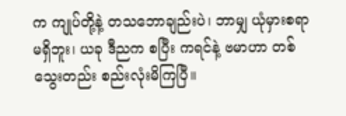က ကျုပ်တို့နဲ့ တသဘောချည်းပဲ၊ ဘာမျှ ယုံမှားစရာမရှိဘူး၊ ယခု ဒီညက စပြီး ကရင်နဲ့ ဗမာဟာ တစ်သွေးတည်း စည်းလုံးမိကြပြီ။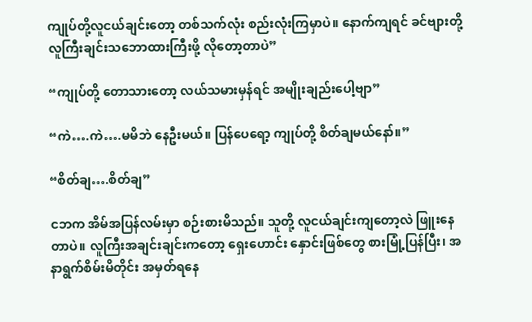ကျုပ်တို့လူငယ်ချင်းတော့ တစ်သက်လုံး စည်းလုံးကြမှာပဲ။ နောက်ကျရင် ခင်ဗျားတို့ လူကြီးချင်းသဘောထားကြီးဖို့ လိုတော့တာပဲ”

“ကျုပ်တို့ တောသားတော့ လယ်သမားမှန်ရင် အမျိုးချည်းပေါ့ဗျာ”

“ကဲ….ကဲ….မမိဘဲ နေဦးမယ်။ ပြန်ပေရော့ ကျုပ်တို့ စိတ်ချမယ်နော်။”

“စိတ်ချ….စိတ်ချ”

ငဘက အိမ်အပြန်လမ်းမှာ စဉ်းစားမိသည်။ သူတို့ လူငယ်ချင်းကျတော့လဲ ဖြူးနေတာပဲ။ လူကြီးအချင်းချင်းကတော့ ရှေးဟောင်း နှောင်းဖြစ်တွေ စားမြုံ့ပြန်ပြီး၊ အနာရွက်စိမ်းမိတိုင်း အမှတ်ရနေ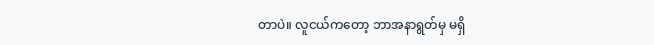တာပဲ။ လူငယ်ကတော့ ဘာအနာရွတ်မှ မရှိ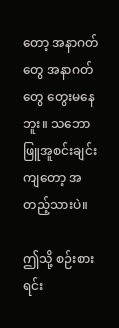တော့ အနာဂတ်တွေ အနာဂတ်တွေ တွေးမနေဘူး။ သဘောဖြူအူစင်းချင်းကျတော့ အတည့်သားပဲ။

ဤသို့ စဉ်းစားရင်း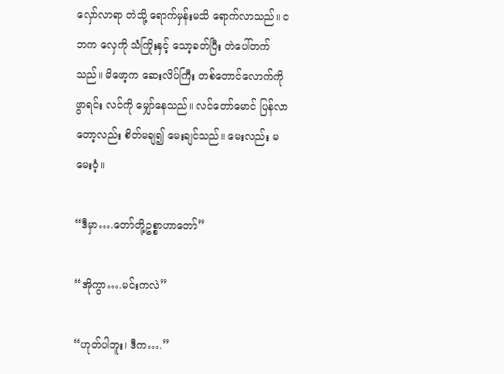လှော်လာရာ တဲသို့ ရောက်မှန်းမသိ ရောက်လာသည်။ ငဘက လှေကို သံကြိုးနှင့် သော့ခတ်ပြီး တဲပေါ်တက်သည်။ မိဖော့က ဆေးလိပ်ကြီး တစ်တောင်လောက်ကို ဖွာရင်း လင်ကို မျှော်နေသည်။ လင်တော်မောင် ပြန်လာတော့လည်း စိတ်မချ၍ မေးချင်သည်။ မေးလည်း မမေးဝံ့။

“ဒီမှာ….တော်တို့ဥစ္စာဟာတော်”

“အိုကွာ….မင်းကလဲ”

“ဟုတ်ပါဘူး၊ ဒီက….”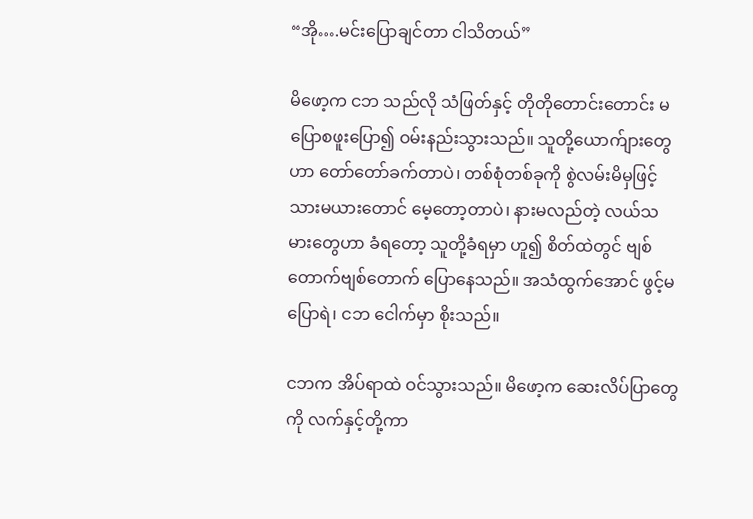“အို….မင်းပြောချင်တာ ငါသိတယ်”

မိဖော့က ငဘ သည်လို သံဖြတ်နှင့် တိုတိုတောင်းတောင်း မပြောစဖူးပြော၍ ဝမ်းနည်းသွားသည်။ သူတို့ယောက်ျားတွေဟာ တော်တော်ခက်တာပဲ၊ တစ်စုံတစ်ခုကို စွဲလမ်းမိမှဖြင့် သားမယားတောင် မေ့တော့တာပဲ၊ နားမလည်တဲ့ လယ်သမားတွေဟာ ခံရတော့ သူတို့ခံရမှာ ဟူ၍ စိတ်ထဲတွင် ဗျစ်တောက်ဗျစ်တောက် ပြောနေသည်။ အသံထွက်အောင် ဖွင့်မပြောရဲ၊ ငဘ ငေါက်မှာ စိုးသည်။

ငဘက အိပ်ရာထဲ ဝင်သွားသည်။ မိဖော့က ဆေးလိပ်ပြာတွေကို လက်နှင့်တို့ကာ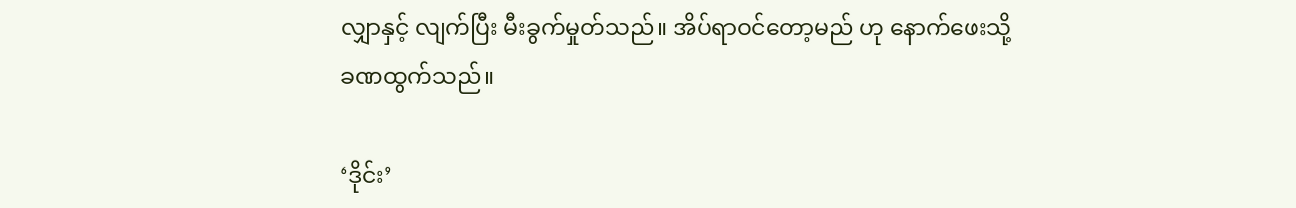လျှာနှင့် လျက်ပြီး မီးခွက်မှုတ်သည်။ အိပ်ရာဝင်တော့မည် ဟု နောက်ဖေးသို့ ခဏထွက်သည်။

‘ဒိုင်း’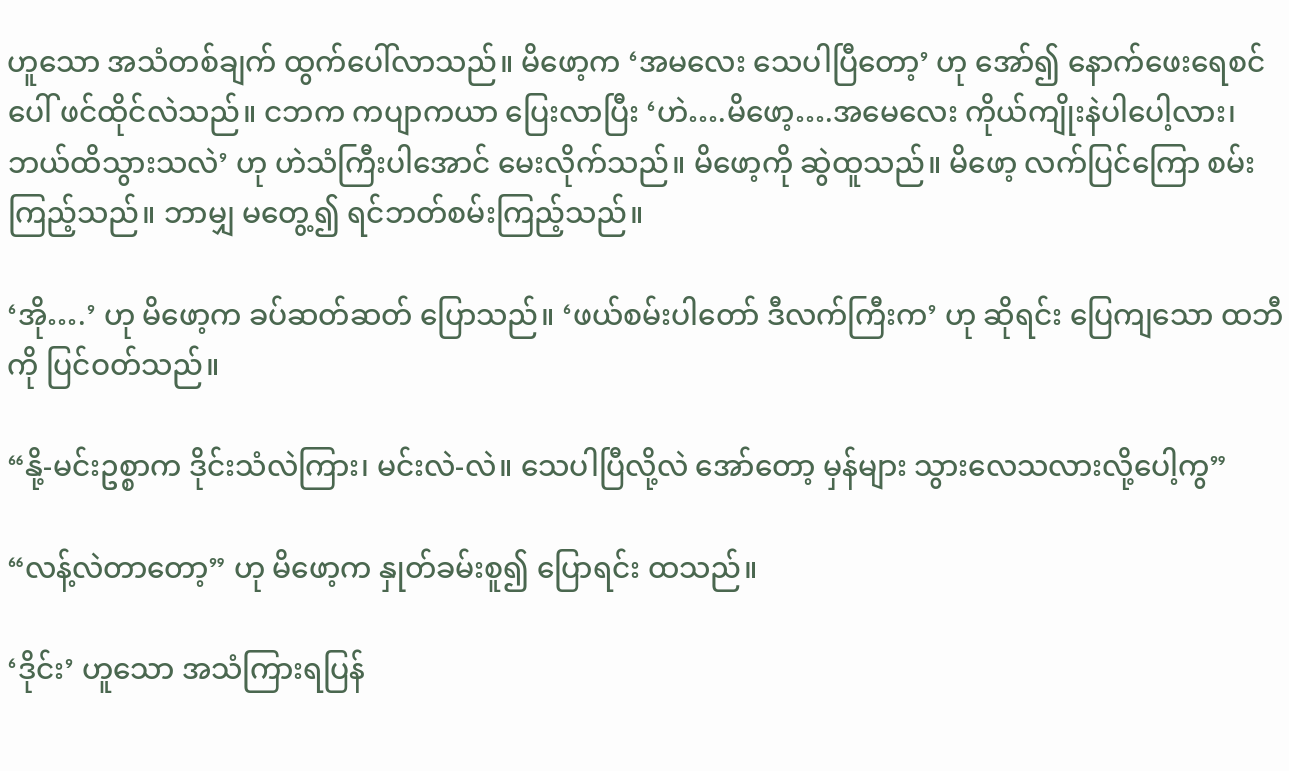ဟူသော အသံတစ်ချက် ထွက်ပေါ်လာသည်။ မိဖော့က ‘အမလေး သေပါပြီတော့’ ဟု အော်၍ နောက်ဖေးရေစင်ပေါ် ဖင်ထိုင်လဲသည်။ ငဘက ကပျာကယာ ပြေးလာပြီး ‘ဟဲ….မိဖော့….အမေလေး ကိုယ်ကျိုးနဲပါပေါ့လား၊ ဘယ်ထိသွားသလဲ’ ဟု ဟဲသံကြီးပါအောင် မေးလိုက်သည်။ မိဖော့ကို ဆွဲထူသည်။ မိဖော့ လက်ပြင်ကြော စမ်းကြည့်သည်။ ဘာမျှ မတွေ့၍ ရင်ဘတ်စမ်းကြည့်သည်။

‘အို….’ ဟု မိဖော့က ခပ်ဆတ်ဆတ် ပြောသည်။ ‘ဖယ်စမ်းပါတော် ဒီလက်ကြီးက’ ဟု ဆိုရင်း ပြေကျသော ထဘီကို ပြင်ဝတ်သည်။

“နို့-မင်းဥစ္စာက ဒိုင်းသံလဲကြား၊ မင်းလဲ-လဲ။ သေပါပြီလို့လဲ အော်တော့ မှန်များ သွားလေသလားလို့ပေါ့ကွ”

“လန့်လဲတာတော့” ဟု မိဖော့က နှုတ်ခမ်းစူ၍ ပြောရင်း ထသည်။

‘ဒိုင်း’ ဟူသော အသံကြားရပြန်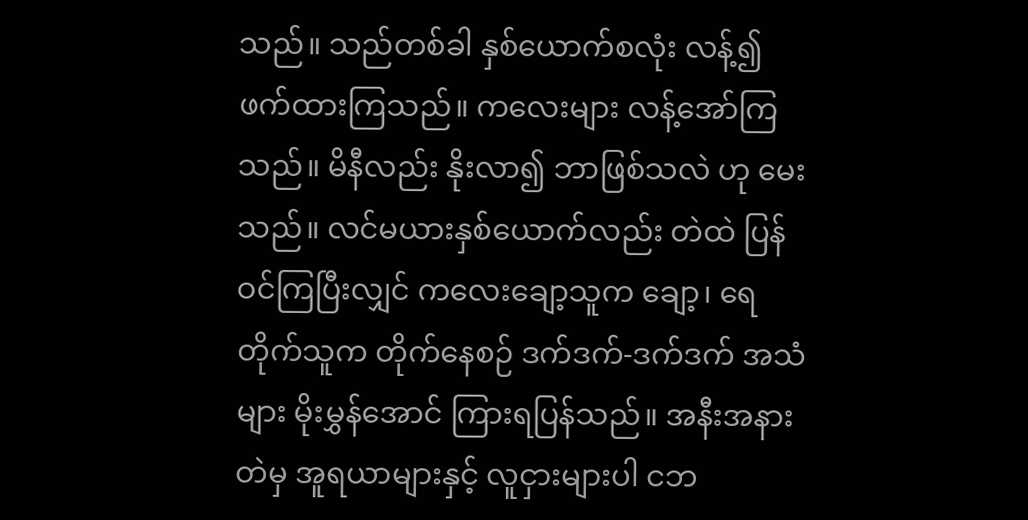သည်။ သည်တစ်ခါ နှစ်ယောက်စလုံး လန့်၍ ဖက်ထားကြသည်။ ကလေးများ လန့်အော်ကြသည်။ မိနီလည်း နိုးလာ၍ ဘာဖြစ်သလဲ ဟု မေးသည်။ လင်မယားနှစ်ယောက်လည်း တဲထဲ ပြန်ဝင်ကြပြီးလျှင် ကလေးချော့သူက ချော့၊ ရေတိုက်သူက တိုက်နေစဉ် ဒက်ဒက်-ဒက်ဒက် အသံများ မိုးမွှန်အောင် ကြားရပြန်သည်။ အနီးအနားတဲမှ အူရယာများနှင့် လူငှားများပါ ငဘ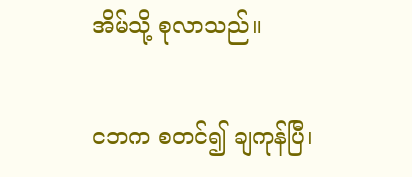အိမ်သို့ စုလာသည်။

ငဘက စတင်၍ ချကုန်ပြီ၊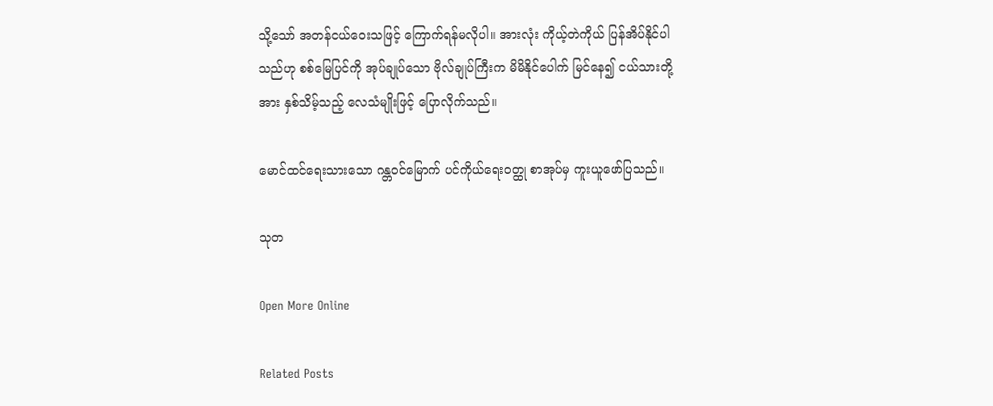သို့သော် အတန်ငယ်ဝေးသဖြင့် ကြောက်ရန်မလိုပါ။ အားလုံး ကိုယ့်တဲကိုယ် ပြန်အိပ်နိုင်ပါသည်ဟု စစ်မြေပြင်ကို အုပ်ချုပ်သော ဗိုလ်ချုပ်ကြီးက မိမိနိုင်ပေါက် မြင်နေ၍ ငယ်သားတို့အား နှစ်သိမ့်သည့် လေသံမျိုးဖြင့် ပြောလိုက်သည်။

မောင်ထင်ရေးသားသော ဂန္တဝင်မြောက် ပင်ကိုယ်ရေးဝတ္ထု စာအုပ်မှ ကူးယူဖော်ပြသည်။

သုတ

Open More Online

Related Posts